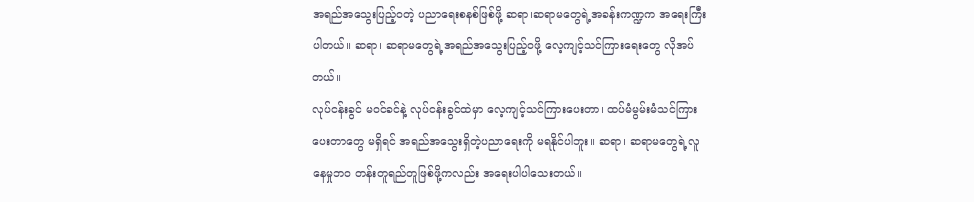အရည်အသွေးပြည့်ဝတဲ့ ပညာရေးစနစ်ဖြစ်ဖို့ ဆရာ၊ဆရာမတွေရဲ့အခန်းကဏ္ဍက အရေးကြီးပါတယ်။ ဆရာ၊ ဆရာမတွေရဲ့အရည်အသွေးပြည့်ဝဖို့ လေ့ကျင့်သင်ကြားရေးတွေ လိုအပ်တယ်။
လုပ်ငန်းခွင် မဝင်ခင်နဲ့ လုပ်ငန်းခွင်ထဲမှာ လေ့ကျင့်သင်ကြားပေးတာ၊ ထပ်မံမွမ်းမံသင်ကြားပေးတာတွေ မရှိရင် အရည်အသွေးရှိတဲ့ပညာရေးကို မရနိုင်ပါဘူး။ ဆရာ၊ ဆရာမတွေရဲ့လူနေမှုဘ၀ တန်းတူရည်တူဖြစ်ဖို့ကလည်း အရေးပါပါသေးတယ်။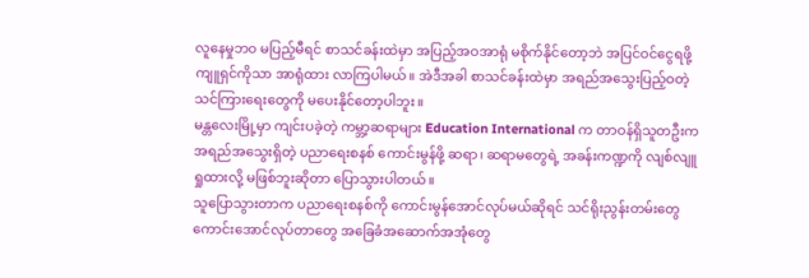လူနေမှုဘ၀ မပြည့်မီရင် စာသင်ခန်းထဲမှာ အပြည့်အဝအာရုံ မစိုက်နိုင်တော့ဘဲ အပြင်ဝင်ငွေရဖို့ ကျူရှင်ကိုသာ အာရုံထား လာကြပါမယ်။ အဲဒီအခါ စာသင်ခန်းထဲမှာ အရည်အသွေးပြည့်ဝတဲ့ သင်ကြားရေးတွေကို မပေးနိုင်တော့ပါဘူး။
မန္တလေးမြို့မှာ ကျင်းပခဲ့တဲ့ ကမ္ဘာ့ဆရာများ Education International က တာဝန်ရှိသူတဦးက အရည်အသွေးရှိတဲ့ ပညာရေးစနစ် ကောင်းမွန်ဖို့ ဆရာ၊ ဆရာမတွေရဲ့ အခန်းကဏ္ဍကို လျစ်လျူရှုထားလို့ မဖြစ်ဘူးဆိုတာ ပြောသွားပါတယ်။
သူပြောသွားတာက ပညာရေးစနစ်ကို ကောင်းမွန်အောင်လုပ်မယ်ဆိုရင် သင်ရိုးညွန်းတမ်းတွေ ကောင်းအောင်လုပ်တာတွေ အခြေခံအဆောက်အအုံတွေ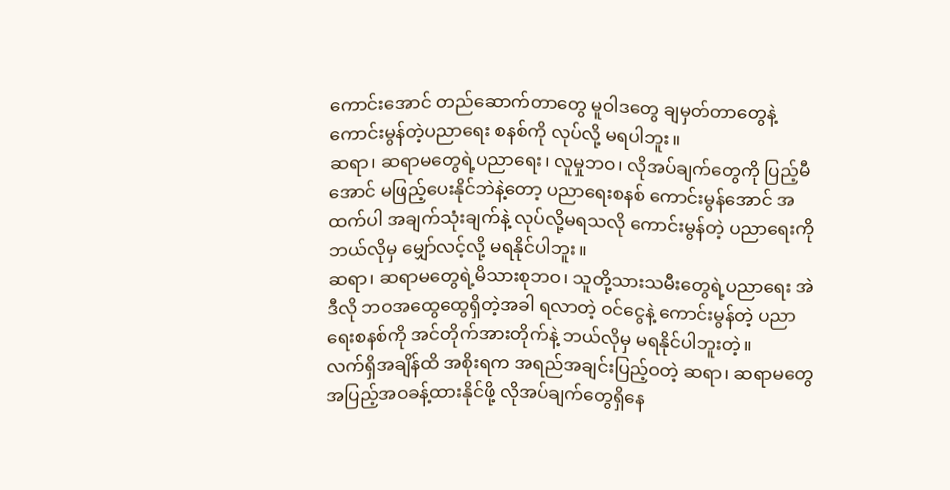ကောင်းအောင် တည်ဆောက်တာတွေ မူဝါဒတွေ ချမှတ်တာတွေနဲ့ ကောင်းမွန်တဲ့ပညာရေး စနစ်ကို လုပ်လို့ မရပါဘူး။
ဆရာ၊ ဆရာမတွေရဲ့ပညာရေး၊ လူမှုဘဝ၊ လိုအပ်ချက်တွေကို ပြည့်မီအောင် မဖြည့်ပေးနိုင်ဘဲနဲ့တော့ ပညာရေးစနစ် ကောင်းမွန်အောင် အထက်ပါ အချက်သုံးချက်နဲ့ လုပ်လို့မရသလို ကောင်းမွန်တဲ့ ပညာရေးကို ဘယ်လိုမှ မျှော်လင့်လို့ မရနိုင်ပါဘူး။
ဆရာ၊ ဆရာမတွေရဲ့မိသားစုဘဝ၊ သူတို့သားသမီးတွေရဲ့ပညာရေး အဲဒီလို ဘဝအထွေထွေရှိတဲ့အခါ ရလာတဲ့ ဝင်ငွေနဲ့ ကောင်းမွန်တဲ့ ပညာရေးစနစ်ကို အင်တိုက်အားတိုက်နဲ့ ဘယ်လိုမှ မရနိုင်ပါဘူးတဲ့။
လက်ရှိအချိန်ထိ အစိုးရက အရည်အချင်းပြည့်ဝတဲ့ ဆရာ၊ ဆရာမတွေ အပြည့်အဝခန့်ထားနိုင်ဖို့ လိုအပ်ချက်တွေရှိနေ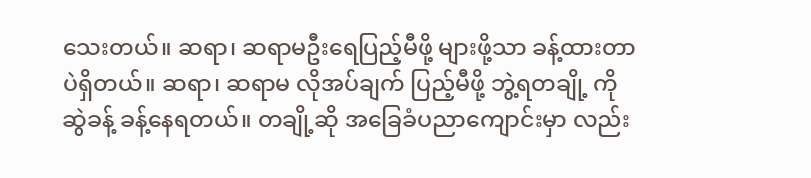သေးတယ်။ ဆရာ၊ ဆရာမဦးရေပြည့်မီဖို့ များဖို့သာ ခန့်ထားတာပဲရှိတယ်။ ဆရာ၊ ဆရာမ လိုအပ်ချက် ပြည့်မီဖို့ ဘွဲ့ရတချို့ ကို ဆွဲခန့် ခန့်နေရတယ်။ တချို့ဆို အခြေခံပညာကျောင်းမှာ လည်း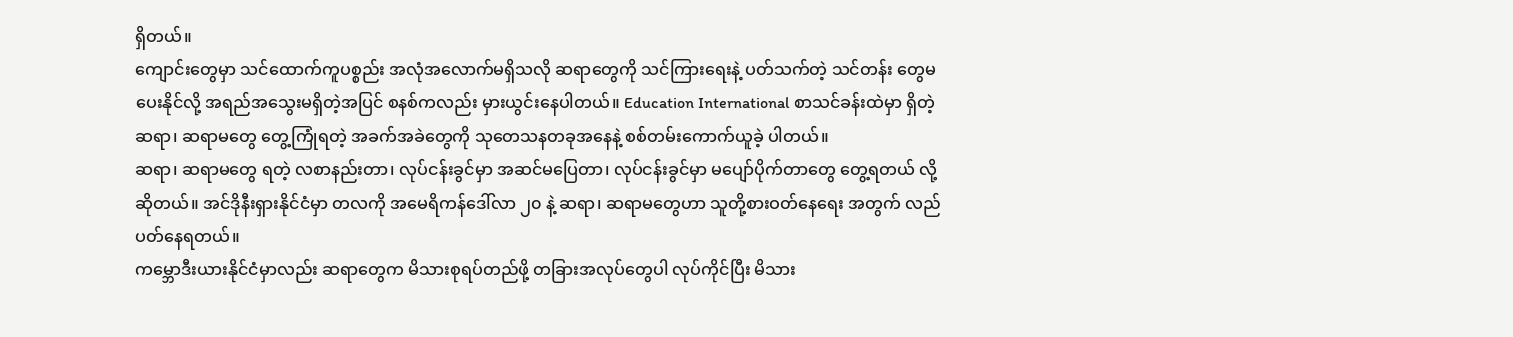ရှိတယ်။
ကျောင်းတွေမှာ သင်ထောက်ကူပစ္စည်း အလုံအလောက်မရှိသလို ဆရာတွေကို သင်ကြားရေးနဲ့ ပတ်သက်တဲ့ သင်တန်း တွေမပေးနိုင်လို့ အရည်အသွေးမရှိတဲ့အပြင် စနစ်ကလည်း မှားယွင်းနေပါတယ်။ Education International စာသင်ခန်းထဲမှာ ရှိတဲ့ ဆရာ၊ ဆရာမတွေ တွေ့ကြုံရတဲ့ အခက်အခဲတွေကို သုတေသနတခုအနေနဲ့ စစ်တမ်းကောက်ယူခဲ့ ပါတယ်။
ဆရာ၊ ဆရာမတွေ ရတဲ့ လစာနည်းတာ၊ လုပ်ငန်းခွင်မှာ အဆင်မပြေတာ၊ လုပ်ငန်းခွင်မှာ မပျော်ပိုက်တာတွေ တွေ့ရတယ် လို့ ဆိုတယ်။ အင်ဒိုနီးရှားနိုင်ငံမှာ တလကို အမေရိကန်ဒေါ်လာ ၂၀ နဲ့ ဆရာ၊ ဆရာမတွေဟာ သူတို့စားဝတ်နေရေး အတွက် လည်ပတ်နေရတယ်။
ကမ္ဘောဒီးယားနိုင်ငံမှာလည်း ဆရာတွေက မိသားစုရပ်တည်ဖို့ တခြားအလုပ်တွေပါ လုပ်ကိုင်ပြီး မိသား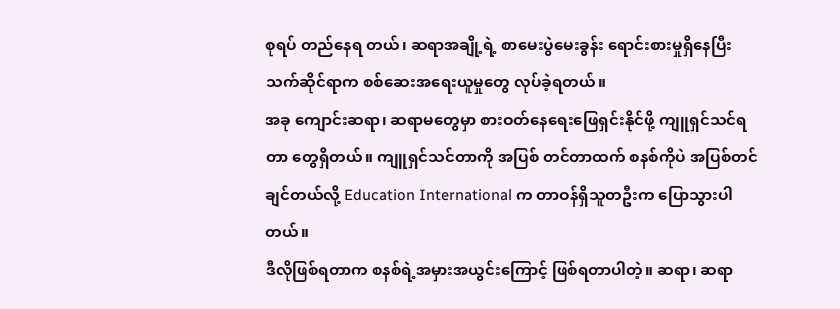စုရပ် တည်နေရ တယ်၊ ဆရာအချို့ရဲ့ စာမေးပွဲမေးခွန်း ရောင်းစားမှုရှိနေပြီး သက်ဆိုင်ရာက စစ်ဆေးအရေးယူမှုတွေ လုပ်ခဲ့ရတယ်။
အခု ကျောင်းဆရာ၊ ဆရာမတွေမှာ စားဝတ်နေရေးဖြေရှင်းနိုင်ဖို့ ကျူရှင်သင်ရတာ တွေရှိတယ်။ ကျူရှင်သင်တာကို အပြစ် တင်တာထက် စနစ်ကိုပဲ အပြစ်တင်ချင်တယ်လို့ Education International က တာဝန်ရှိသူတဦးက ပြောသွားပါတယ်။
ဒီလိုဖြစ်ရတာက စနစ်ရဲ့အမှားအယွင်းကြောင့် ဖြစ်ရတာပါတဲ့။ ဆရာ၊ ဆရာ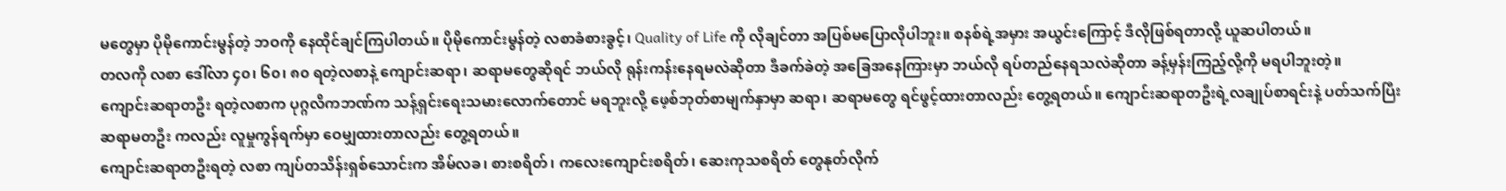မတွေမှာ ပိုမိုကောင်းမွန်တဲ့ ဘဝကို နေထိုင်ချင်ကြပါတယ်။ ပိုမိုကောင်းမွန်တဲ့ လစာခံစားခွင့်၊ Quality of Life ကို လိုချင်တာ အပြစ်မပြောလိုပါဘူး။ စနစ်ရဲ့အမှား အယွင်းကြောင့် ဒီလိုဖြစ်ရတာလို့ ယူဆပါတယ်။
တလကို လစာ ဒေါ်လာ ၄၀၊ ၆၀၊ ၈၀ ရတဲ့လစာနဲ့ ကျောင်းဆရာ၊ ဆရာမတွေဆိုရင် ဘယ်လို ရုန်းကန်းနေရမလဲဆိုတာ ဒီခက်ခဲတဲ့ အခြေအနေကြားမှာ ဘယ်လို ရပ်တည်နေရသလဲဆိုတာ ခန့်မှန်းကြည့်လို့ကို မရပါဘူးတဲ့။
ကျောင်းဆရာတဦး ရတဲ့လစာက ပုဂ္ဂလိကဘဏ်က သန့်ရှင်းရေးသမားလောက်တောင် မရဘူးလို့ ဖေ့စ်ဘုတ်စာမျက်နှာမှာ ဆရာ၊ ဆရာမတွေ ရင်ဖွင့်ထားတာလည်း တွေ့ရတယ်။ ကျောင်းဆရာတဦးရဲ့လချုပ်စာရင်းနဲ့ ပတ်သက်ပြီး ဆရာမတဦး ကလည်း လူမှုကွန်ရက်မှာ ဝေမျှထားတာလည်း တွေ့ရတယ်။
ကျောင်းဆရာတဦးရတဲ့ လစာ ကျပ်တသိန်းရှစ်သောင်းက အိမ်လခ၊ စားစရိတ်၊ ကလေးကျောင်းစရိတ်၊ ဆေးကုသစရိတ် တွေနုတ်လိုက်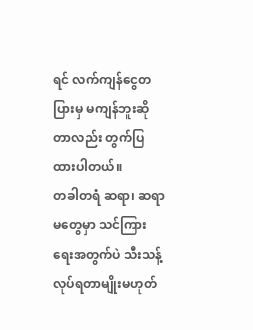ရင် လက်ကျန်ငွေတပြားမှ မကျန်ဘူးဆိုတာလည်း တွက်ပြထားပါတယ်။
တခါတရံ ဆရာ၊ ဆရာမတွေမှာ သင်ကြားရေးအတွက်ပဲ သီးသန့်လုပ်ရတာမျိုးမဟုတ်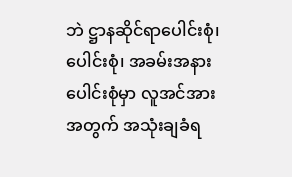ဘဲ ဋ္ဌာနဆိုင်ရာပေါင်းစုံ၊ ပေါင်းစုံ၊ အခမ်းအနားပေါင်းစုံမှာ လူအင်အားအတွက် အသုံးချခံရ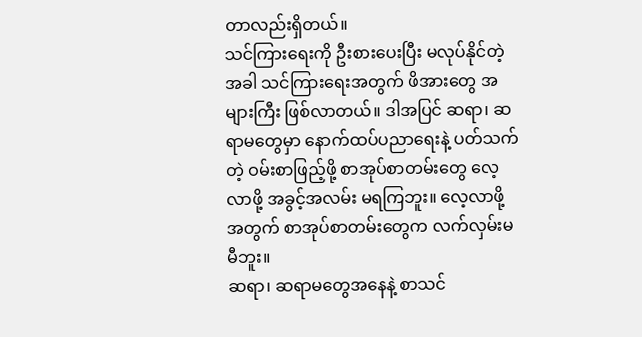တာလည်းရှိတယ်။
သင်ကြားရေးကို ဦးစားပေးပြီး မလုပ်နိုင်တဲ့အခါ သင်ကြားရေးအတွက် ဖိအားတွေ အများကြီး ဖြစ်လာတယ်။ ဒါအပြင် ဆရာ၊ ဆရာမတွေမှာ နောက်ထပ်ပညာရေးနဲ့ ပတ်သက်တဲ့ ဝမ်းစာဖြည့်ဖို့ စာအုပ်စာတမ်းတွေ လေ့လာဖို့ အခွင့်အလမ်း မရကြဘူး။ လေ့လာဖို့အတွက် စာအုပ်စာတမ်းတွေက လက်လှမ်းမမီဘူး။
ဆရာ၊ ဆရာမတွေအနေနဲ့ စာသင်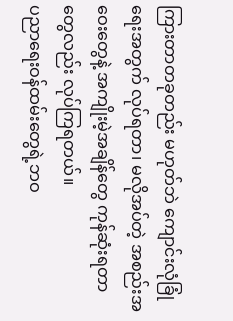ကြားတာတခုတည်း မဟုတ်ဘဲ ကျောင်းလုံခြုံရေးအတွက် လုပ်ရတာ၊ မလိုအပ်တဲ့ အစည်းအဝေးတွေနဲ့ အကျိုးမဲ့အချိန်တွေ ကုန်ဆုံးရတာတွေလည်း လုပ်ကြရတယ်။
ပညာရေးဝန်ထမ်းတွေရဲ့ဘဝ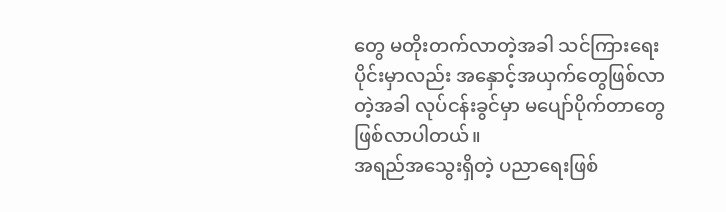တွေ မတိုးတက်လာတဲ့အခါ သင်ကြားရေးပိုင်းမှာလည်း အနှောင့်အယှက်တွေဖြစ်လာတဲ့အခါ လုပ်ငန်းခွင်မှာ မပျော်ပိုက်တာတွေ ဖြစ်လာပါတယ်။
အရည်အသွေးရှိတဲ့ ပညာရေးဖြစ်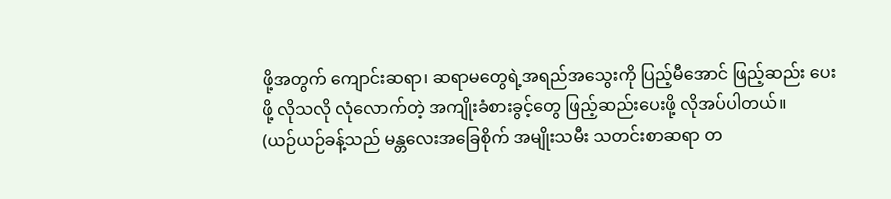ဖို့အတွက် ကျောင်းဆရာ၊ ဆရာမတွေရဲ့အရည်အသွေးကို ပြည့်မီအောင် ဖြည့်ဆည်း ပေးဖို့ လိုသလို လုံလောက်တဲ့ အကျိုးခံစားခွင့်တွေ ဖြည့်ဆည်းပေးဖို့ လိုအပ်ပါတယ်။
(ယဉ်ယဉ်ခန့်သည် မန္တလေးအခြေစိုက် အမျိုးသမီး သတင်းစာဆရာ တ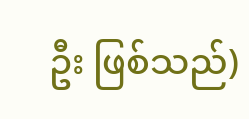ဦး ဖြစ်သည်)